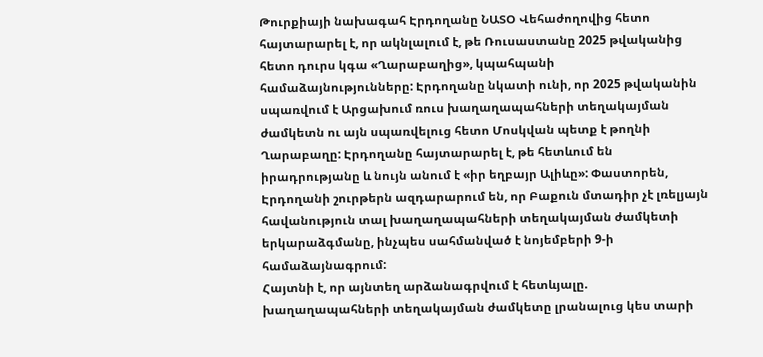Թուրքիայի նախագահ Էրդողանը ՆԱՏՕ Վեհաժողովից հետո հայտարարել է, որ ակնլալում է, թե Ռուսաստանը 2025 թվականից հետո դուրս կգա «Ղարաբաղից», կպահպանի համաձայնությունները: Էրդողանը նկատի ունի, որ 2025 թվականին սպառվում է Արցախում ռուս խաղաղապահների տեղակայման ժամկետն ու այն սպառվելուց հետո Մոսկվան պետք է թողնի Ղարաբաղը: Էրդողանը հայտարարել է, թե հետևում են իրադրությանը և նույն անում է «իր եղբայր Ալիևը»: Փաստորեն, Էրդողանի շուրթերն ազդարարում են, որ Բաքուն մտադիր չէ լռելյայն հավանություն տալ խաղաղապահների տեղակայման ժամկետի երկարաձգմանը, ինչպես սահմանված է նոյեմբերի 9-ի համաձայնագրում:
Հայտնի է, որ այնտեղ արձանագրվում է հետևյալը. խաղաղապահների տեղակայման ժամկետը լրանալուց կես տարի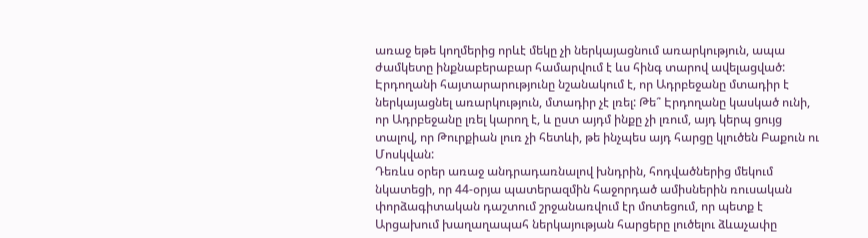առաջ եթե կողմերից որևէ մեկը չի ներկայացնում առարկություն, ապա ժամկետը ինքնաբերաբար համարվում է ևս հինգ տարով ավելացված: Էրդողանի հայտարարությունը նշանակում է, որ Ադրբեջանը մտադիր է ներկայացնել առարկություն, մտադիր չէ լռել: Թե՞ Էրդողանը կասկած ունի, որ Ադրբեջանը լռել կարող է, և ըստ այդմ ինքը չի լռում, այդ կերպ ցույց տալով, որ Թուրքիան լուռ չի հետևի, թե ինչպես այդ հարցը կլուծեն Բաքուն ու Մոսկվան:
Դեռևս օրեր առաջ անդրադառնալով խնդրին, հոդվածներից մեկում նկատեցի, որ 44-օրյա պատերազմին հաջորդած ամիսներին ռուսական փորձագիտական դաշտում շրջանառվում էր մոտեցում, որ պետք է Արցախում խաղաղապահ ներկայության հարցերը լուծելու ձևաչափը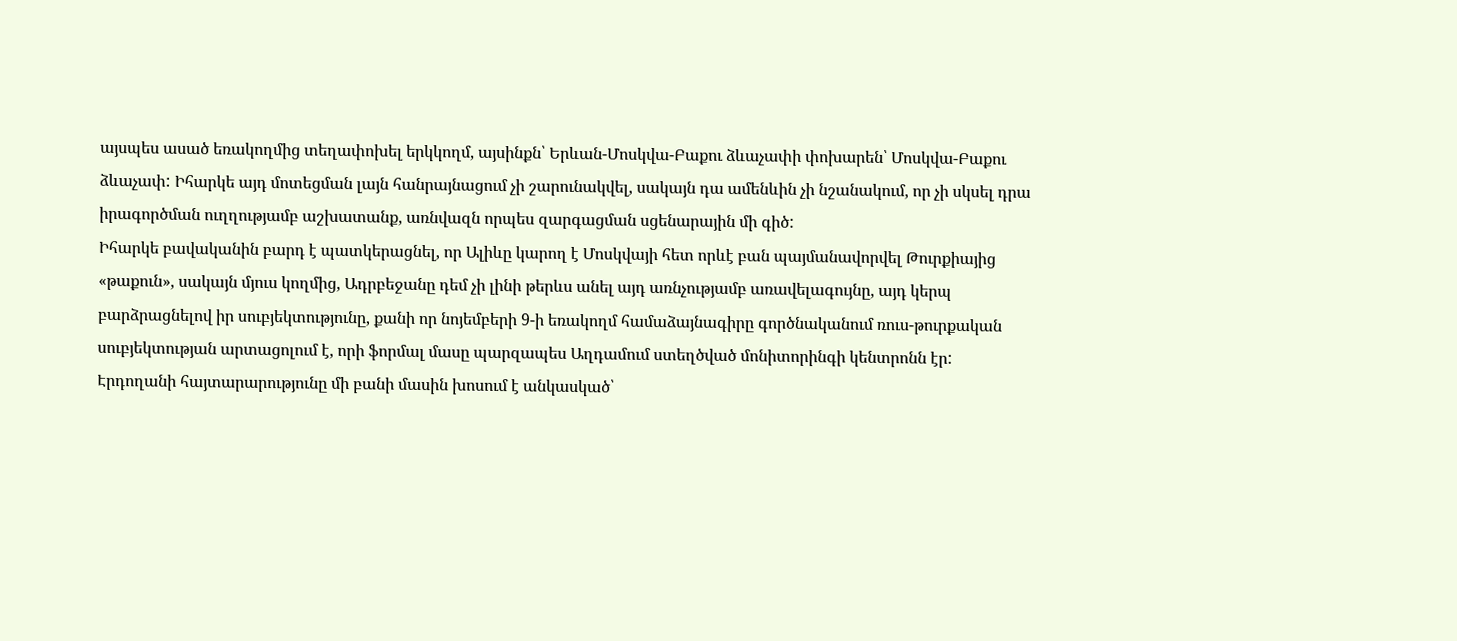այսպես ասած եռակողմից տեղափոխել երկկողմ, այսինքն՝ Երևան-Մոսկվա-Բաքու ձևաչափի փոխարեն՝ Մոսկվա-Բաքու ձևաչափ: Իհարկե այդ մոտեցման լայն հանրայնացում չի շարունակվել, սակայն դա ամենևին չի նշանակում, որ չի սկսել դրա իրագործման ուղղությամբ աշխատանք, առնվազն որպես զարգացման սցենարային մի գիծ:
Իհարկե բավականին բարդ է պատկերացնել, որ Ալիևը կարող է Մոսկվայի հետ որևէ բան պայմանավորվել Թուրքիայից «թաքուն», սակայն մյուս կողմից, Ադրբեջանը դեմ չի լինի թերևս անել այդ առնչությամբ առավելագույնը, այդ կերպ բարձրացնելով իր սուբյեկտությունը, քանի որ նոյեմբերի 9-ի եռակողմ համաձայնագիրը գործնականում ռուս-թուրքական սուբյեկտության արտացոլում է, որի ֆորմալ մասը պարզապես Աղդամում ստեղծված մոնիտորինգի կենտրոնն էր: Էրդողանի հայտարարությունը մի բանի մասին խոսում է անկասկած՝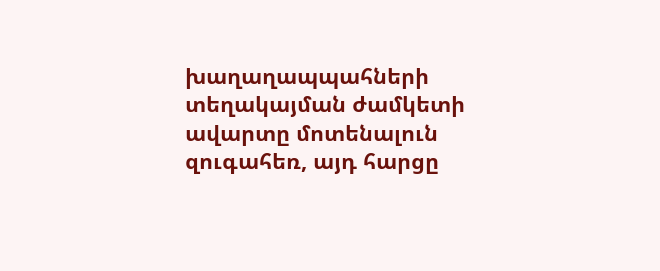խաղաղապպահների տեղակայման ժամկետի ավարտը մոտենալուն զուգահեռ, այդ հարցը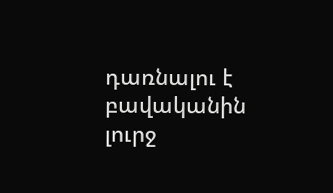դառնալու է բավականին լուրջ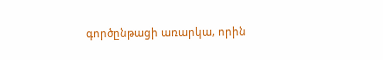գործընթացի առարկա, որին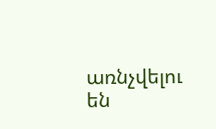առնչվելու են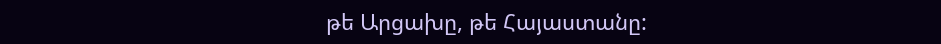թե Արցախը, թե Հայաստանը: